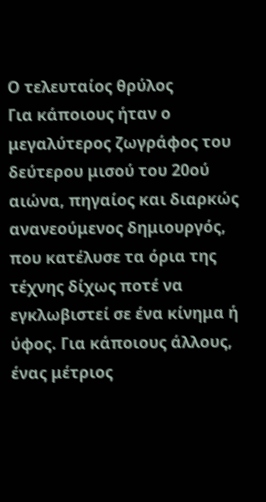Ο τελευταίος θρύλος
Για κάποιους ήταν ο μεγαλύτερος ζωγράφος του δεύτερου μισού του 20ού αιώνα, πηγαίος και διαρκώς ανανεούμενος δημιουργός, που κατέλυσε τα όρια της τέχνης δίχως ποτέ να εγκλωβιστεί σε ένα κίνημα ή ύφος. Για κάποιους άλλους, ένας μέτριος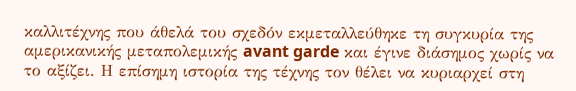καλλιτέχνης που άθελά του σχεδόν εκμεταλλεύθηκε τη συγκυρία της αμερικανικής μεταπολεμικής avant garde και έγινε διάσημος χωρίς να το αξίζει. Η επίσημη ιστορία της τέχνης τον θέλει να κυριαρχεί στη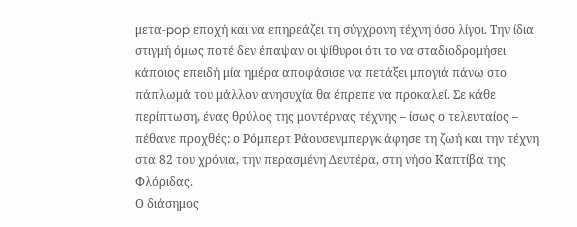μετα-pop εποχή και να επηρεάζει τη σύγχρονη τέχνη όσο λίγοι. Την ίδια στιγμή όμως ποτέ δεν έπαψαν οι ψίθυροι ότι το να σταδιοδρομήσει κάποιος επειδή μία ημέρα αποφάσισε να πετάξει μπογιά πάνω στο πάπλωμά του μάλλον ανησυχία θα έπρεπε να προκαλεί. Σε κάθε περίπτωση, ένας θρύλος της μοντέρνας τέχνης – ίσως ο τελευταίος – πέθανε προχθές: ο Ρόμπερτ Ράουσενμπεργκ άφησε τη ζωή και την τέχνη στα 82 του χρόνια, την περασμένη Δευτέρα, στη νήσο Καπτίβα της Φλόριδας.
Ο διάσημος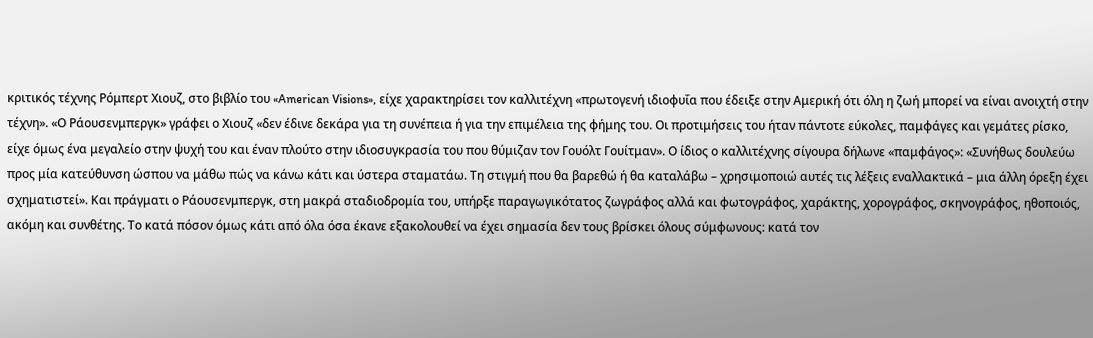κριτικός τέχνης Ρόμπερτ Χιουζ, στο βιβλίο του «American Visions», είχε χαρακτηρίσει τον καλλιτέχνη «πρωτογενή ιδιοφυΐα που έδειξε στην Αμερική ότι όλη η ζωή μπορεί να είναι ανοιχτή στην τέχνη». «Ο Ράουσενμπεργκ» γράφει ο Χιουζ «δεν έδινε δεκάρα για τη συνέπεια ή για την επιμέλεια της φήμης του. Οι προτιμήσεις του ήταν πάντοτε εύκολες, παμφάγες και γεμάτες ρίσκο, είχε όμως ένα μεγαλείο στην ψυχή του και έναν πλούτο στην ιδιοσυγκρασία του που θύμιζαν τον Γουόλτ Γουίτμαν». Ο ίδιος ο καλλιτέχνης σίγουρα δήλωνε «παμφάγος»: «Συνήθως δουλεύω προς μία κατεύθυνση ώσπου να μάθω πώς να κάνω κάτι και ύστερα σταματάω. Τη στιγμή που θα βαρεθώ ή θα καταλάβω – χρησιμοποιώ αυτές τις λέξεις εναλλακτικά – μια άλλη όρεξη έχει σχηματιστεί». Και πράγματι ο Ράουσενμπεργκ, στη μακρά σταδιοδρομία του, υπήρξε παραγωγικότατος ζωγράφος αλλά και φωτογράφος, χαράκτης, χορογράφος, σκηνογράφος, ηθοποιός, ακόμη και συνθέτης. Το κατά πόσον όμως κάτι από όλα όσα έκανε εξακολουθεί να έχει σημασία δεν τους βρίσκει όλους σύμφωνους: κατά τον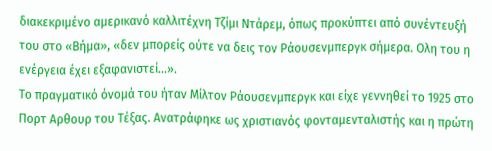διακεκριμένο αμερικανό καλλιτέχνη Τζίμι Ντάρεμ, όπως προκύπτει από συνέντευξή του στο «Βήμα», «δεν μπορείς ούτε να δεις τον Ράουσενμπεργκ σήμερα. Ολη του η ενέργεια έχει εξαφανιστεί…».
Το πραγματικό όνομά του ήταν Μίλτον Ράουσενμπεργκ και είχε γεννηθεί το 1925 στο Πορτ Αρθουρ του Τέξας. Ανατράφηκε ως χριστιανός φονταμενταλιστής και η πρώτη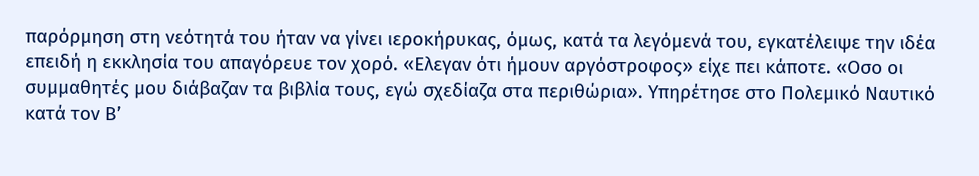παρόρμηση στη νεότητά του ήταν να γίνει ιεροκήρυκας, όμως, κατά τα λεγόμενά του, εγκατέλειψε την ιδέα επειδή η εκκλησία του απαγόρευε τον χορό. «Ελεγαν ότι ήμουν αργόστροφος» είχε πει κάποτε. «Οσο οι συμμαθητές μου διάβαζαν τα βιβλία τους, εγώ σχεδίαζα στα περιθώρια». Υπηρέτησε στο Πολεμικό Ναυτικό κατά τον Β’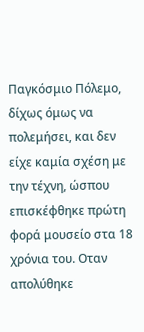Παγκόσμιο Πόλεμο, δίχως όμως να πολεμήσει, και δεν είχε καμία σχέση με την τέχνη, ώσπου επισκέφθηκε πρώτη φορά μουσείο στα 18 χρόνια του. Οταν απολύθηκε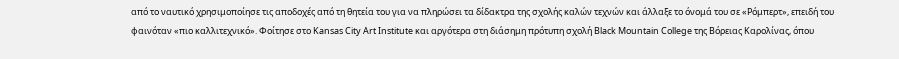από το ναυτικό χρησιμοποίησε τις αποδοχές από τη θητεία του για να πληρώσει τα δίδακτρα της σχολής καλών τεχνών και άλλαξε το όνομά του σε «Ρόμπερτ», επειδή του φαινόταν «πιο καλλιτεχνικό». Φοίτησε στο Kansas City Art Institute και αργότερα στη διάσημη πρότυπη σχολή Black Mountain College της Βόρειας Καρολίνας, όπου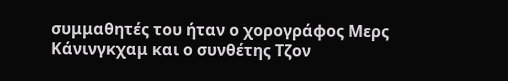συμμαθητές του ήταν ο χορογράφος Μερς Κάνινγκχαμ και ο συνθέτης Τζον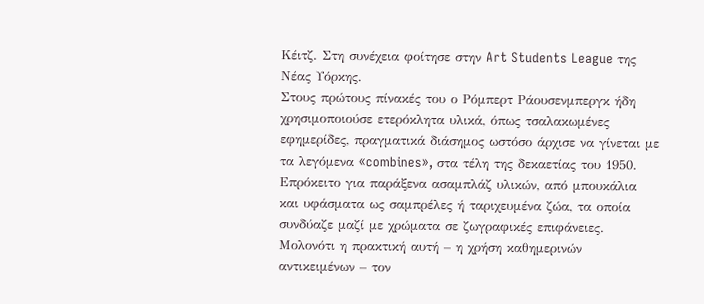Κέιτζ. Στη συνέχεια φοίτησε στην Art Students League της Νέας Υόρκης.
Στους πρώτους πίνακές του ο Ρόμπερτ Ράουσενμπεργκ ήδη χρησιμοποιούσε ετερόκλητα υλικά, όπως τσαλακωμένες εφημερίδες, πραγματικά διάσημος ωστόσο άρχισε να γίνεται με τα λεγόμενα «combines», στα τέλη της δεκαετίας του 1950. Επρόκειτο για παράξενα ασαμπλάζ υλικών, από μπουκάλια και υφάσματα ως σαμπρέλες ή ταριχευμένα ζώα, τα οποία συνδύαζε μαζί με χρώματα σε ζωγραφικές επιφάνειες. Μολονότι η πρακτική αυτή – η χρήση καθημερινών αντικειμένων – τον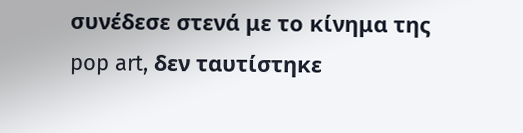συνέδεσε στενά με το κίνημα της pop art, δεν ταυτίστηκε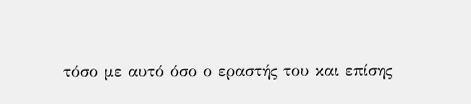τόσο με αυτό όσο ο εραστής του και επίσης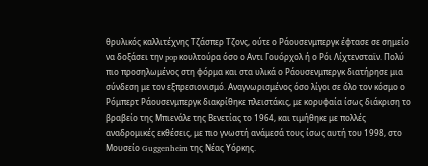θρυλικός καλλιτέχνης Τζάσπερ Τζονς, ούτε ο Ράουσενμπεργκ έφτασε σε σημείο να δοξάσει την pop κουλτούρα όσο ο Αντι Γουόρχολ ή ο Ρόι Λίχτενσταϊν. Πολύ πιο προσηλωμένος στη φόρμα και στα υλικά ο Ράουσενμπεργκ διατήρησε μια σύνδεση με τον εξπρεσιονισμό. Αναγνωρισμένος όσο λίγοι σε όλο τον κόσμο ο Ρόμπερτ Ράουσενμπεργκ διακρίθηκε πλειστάκις, με κορυφαία ίσως διάκριση το βραβείο της Μπιενάλε της Βενετίας το 1964, και τιμήθηκε με πολλές αναδρομικές εκθέσεις, με πιο γνωστή ανάμεσά τους ίσως αυτή του 1998, στο Μουσείο Guggenheim της Νέας Υόρκης.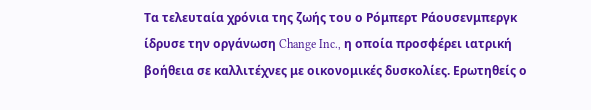Τα τελευταία χρόνια της ζωής του ο Ρόμπερτ Ράουσενμπεργκ ίδρυσε την οργάνωση Change Inc., η οποία προσφέρει ιατρική βοήθεια σε καλλιτέχνες με οικονομικές δυσκολίες. Ερωτηθείς ο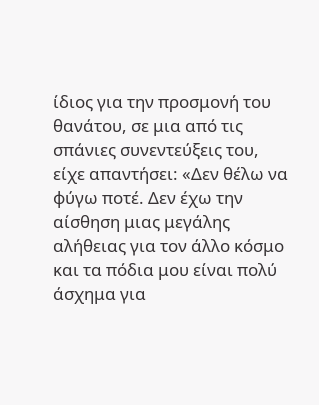ίδιος για την προσμονή του θανάτου, σε μια από τις σπάνιες συνεντεύξεις του, είχε απαντήσει: «Δεν θέλω να φύγω ποτέ. Δεν έχω την αίσθηση μιας μεγάλης αλήθειας για τον άλλο κόσμο και τα πόδια μου είναι πολύ άσχημα για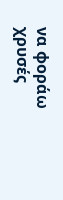να φοράω χρυσές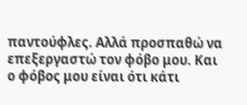παντούφλες. Αλλά προσπαθώ να επεξεργαστώ τον φόβο μου. Και ο φόβος μου είναι ότι κάτι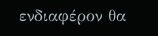ενδιαφέρον θα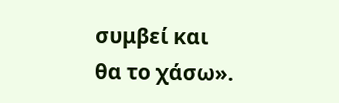συμβεί και θα το χάσω».